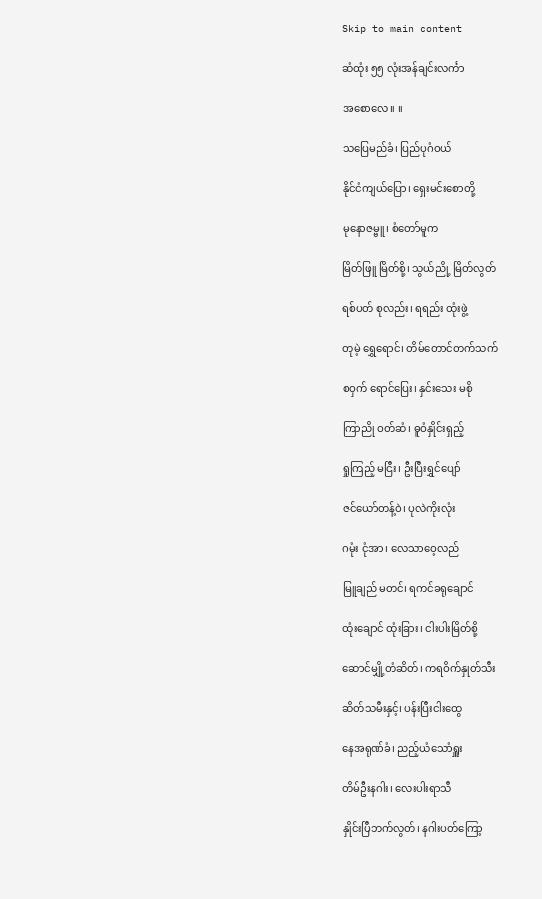Skip to main content

ဆံထုံး ၅၅ လုံးအန်ချင်းလင်္ကာ

အစောလေ။ ။

သပြေမည်ခံ၊ ပြည်ပုဂံဝယ်

နိုင်ငံကျယ်ပြော၊ ရှေးမင်းစောတို့

မုနောဇမ္ဗူ၊ စံတော်မူက

မြိတ်ဖြူ မြိတ်စို့၊ သွယ်ညို့ မြိတ်လွတ်

ရစ်ပတ် စုလည်း၊ ရရည်း ထုံးဖွဲ့

တုမဲ့ ရွှေရောင်၊ တိမ်တောင်တက်သက်

စဝှက် ရောင်ပြေး၊ နှင်းသေး မစို

ကြာညို ဝတ်ဆံ၊ ဓူဝံနှိုင်းရှည့်

ရှုကြည့် မငြီး၊ ဦးပြီးရွှင်ပျော်

ဇင်ယော်တန့်ဝဲ၊ ပုလဲကိုးလုံး

ဂမုံး ငုံအာ၊ လေသာဝေ့လည်

မြူချည် မတင်၊ ရကင်ခရုချောင်

ထုံးချောင် ထုံးခြား၊ ငါးပါးမြိတ်စို့

ဆောင်မျှို့တံဆိတ်၊ ကရဝိက်နှုတ်သီး

ဆိတ်သမီးနှင့်၊ ပန်းပြီးငါးထွေ

နေအရုဏ်ခံ၊ ညည့်ယံသောံရှူး

တိမ်ဦးနဂါး၊ လေးပါးရာသီ

နှိုင်းပြီဘက်လွတ်၊ နဂါးပတ်ကြော့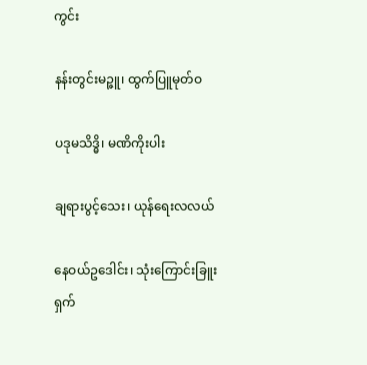ကွင်း

နန်းတွင်းမဉ္ဇူ၊ ထွက်ပြူမုတ်ဝ

ပဒုမသိဒ္ဓိ၊ မဏိကိုးပါး

ချရားပွင့်သေး၊ ယုန်ရေးလလယ်

နေဝယ်ဥဒေါင်း၊ သုံးကြောင်းခြူးရှက်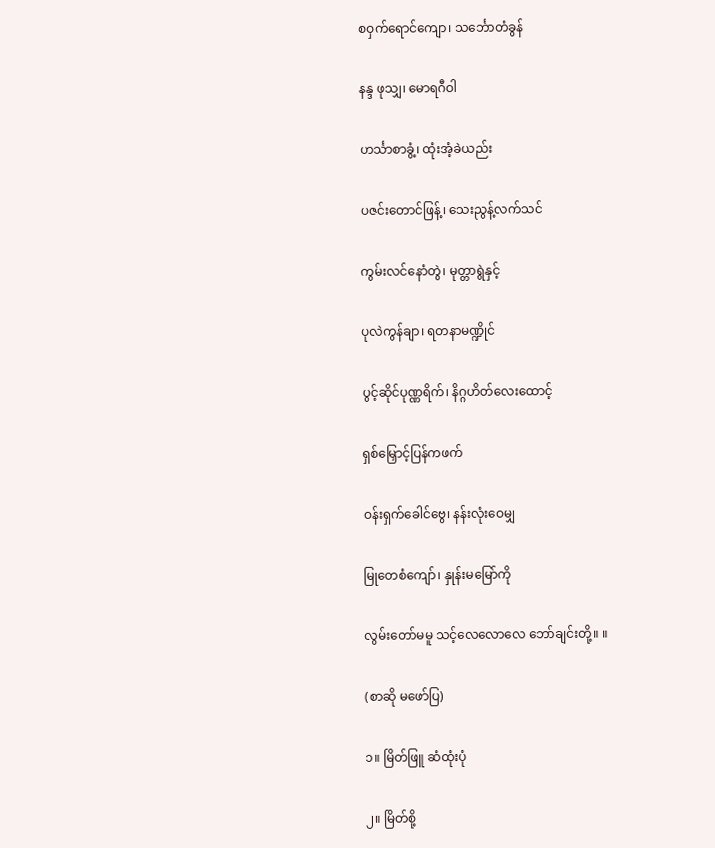စဝှက်ရောင်ကျော၊ သင်္ဘောတံခွန်

နန္ဒ ဖုသျှ၊ မောရဂီဝါ

ဟင်္သာစာခွံ့၊ ထုံးအံ့ခဲယည်း

ပဇင်းတောင်ဖြန့်၊ သေးညွန့်လက်သင်

ကွမ်းလင်နောံတွဲ၊ မုတ္တာရွဲနှင့်

ပုလဲကွန်ချာ၊ ရတနာမဏ္ဍိုင်

ပွင့်ဆိုင်ပုဏ္ဏရိက်၊ နိဂ္ဂဟိတ်လေးထောင့်

ရှစ်မြှောင့်ပြန်ကဖက်

ဝန်းရှက်ခေါင်ဗွေ၊ နန်းလုံးဝေမျှ

မြုတေစံကျော်၊ နှုန်းမမြော်ကို

လွမ်းတော်မမူ သင့်လေလောလေ ဘော်ချင်းတို့။ ။

(စာဆို မဖော်ပြ)

၁။ မြိတ်ဖြူ ဆံထုံးပုံ

၂။ မြိတ်စို့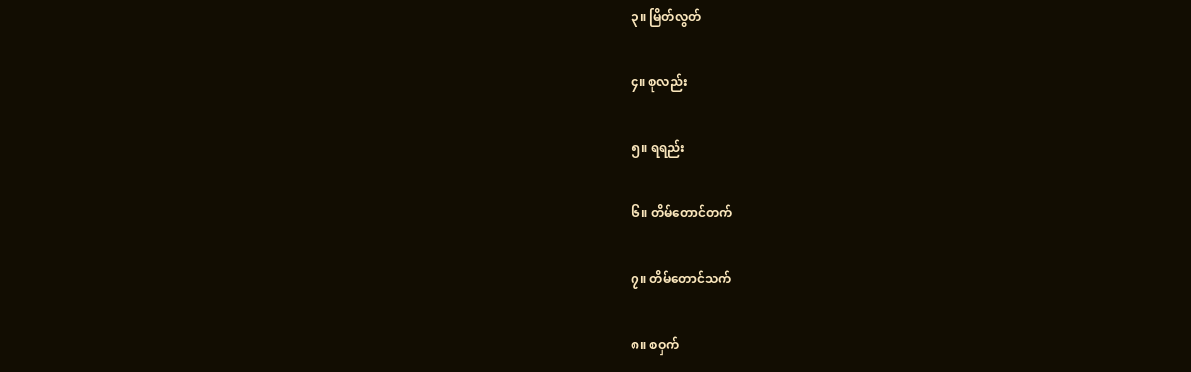၃။ မြိတ်လွတ်

၄။ စုလည်း

၅။ ရရည်း

၆။ တိမ်တောင်တက်

၇။ တိမ်တောင်သက်

၈။ စဝှက်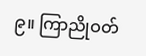၉။ ကြာညိုဝတ်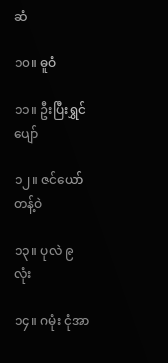ဆံ

၁၀။ ဓူဝံ

၁၁။ ဦးပြီးရွှင်ပျော်

၁၂။ ဇင်ယော်တန့်ဝဲ

၁၃။ ပုလဲ ၉ လုံး

၁၄။ ဂမုံး ငုံအာ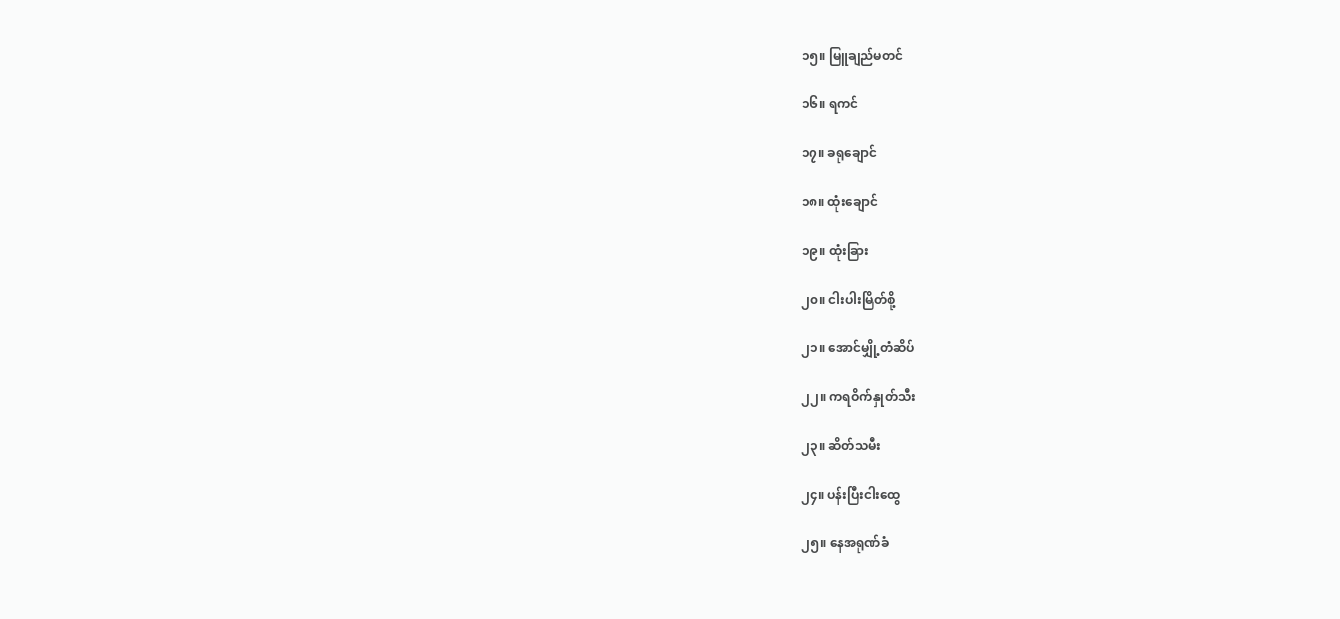၁၅။ မြူချည်မတင်

၁၆။ ရကင်

၁၇။ ခရုချောင်

၁၈။ ထုံးချောင်

၁၉။ ထုံးခြား

၂၀။ ငါးပါးမြိတ်စို့

၂၁။ အောင်မျှို့တံဆိပ်

၂၂။ ကရဝိက်နှုတ်သီး

၂၃။ ဆိတ်သမီး

၂၄။ ပန်းပြီးငါးထွေ

၂၅။ နေအရုဏ်ခံ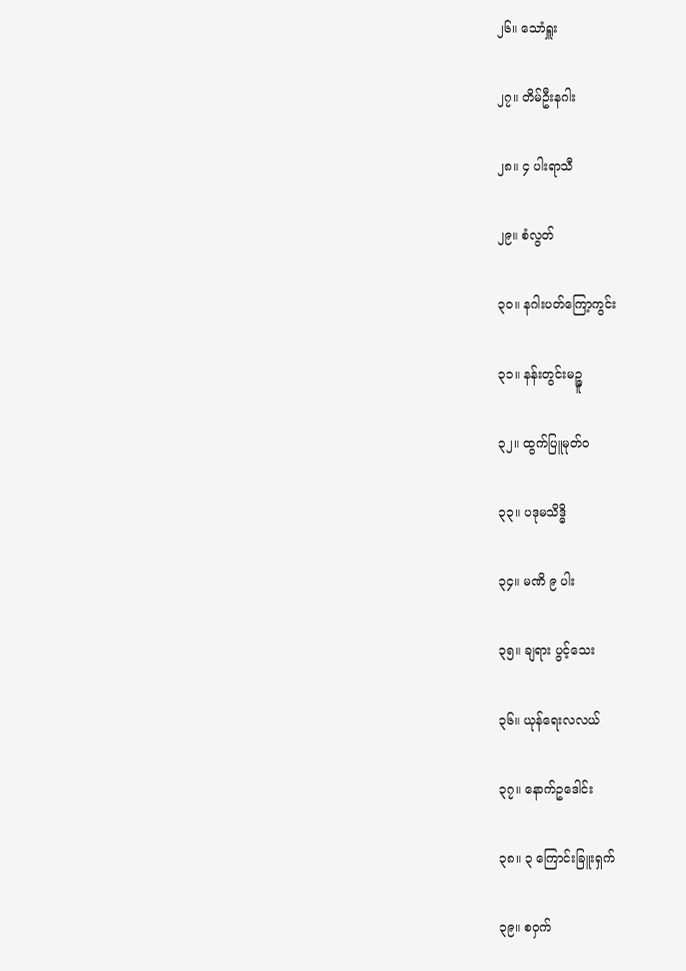၂၆။ သောံရှူး

၂၇။ တိမ်ဦးနဂါး

၂၈။ ၄ ပါးရာသီ

၂၉။ စံလွတ်

၃၀။ နဂါးပတ်ကြော့ကွင်း

၃၁။ နန်းတွင်းမဉ္ဇူ

၃၂။ ထွက်ပြူမုတ်ဝ

၃၃။ ပဒုမသိဒ္ဓိ

၃၄။ မဏိ ၉ ပါး

၃၅။ ချရား ပွင့်သေး

၃၆။ ယုန်ရေးလလယ်

၃၇။ နောက်ဥဒေါင်း

၃၈။ ၃ ကြောင်းခြူးရှက်

၃၉။ စဝှက်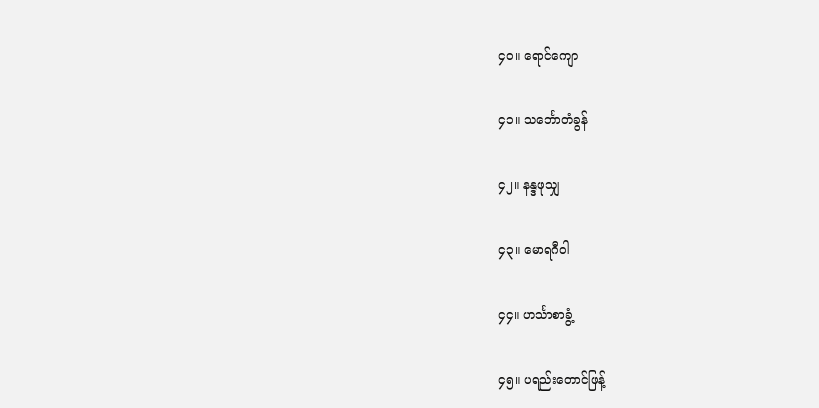၄၀။ ရောင်ကျော

၄၁။ သင်္ဘောတံခွန်

၄၂။ နန္ဒဖုသျှ

၄၃။ မောရဂီဝါ

၄၄။ ဟင်္သာစာခွံ့

၄၅။ ပရည်းတောင်ဖြန့်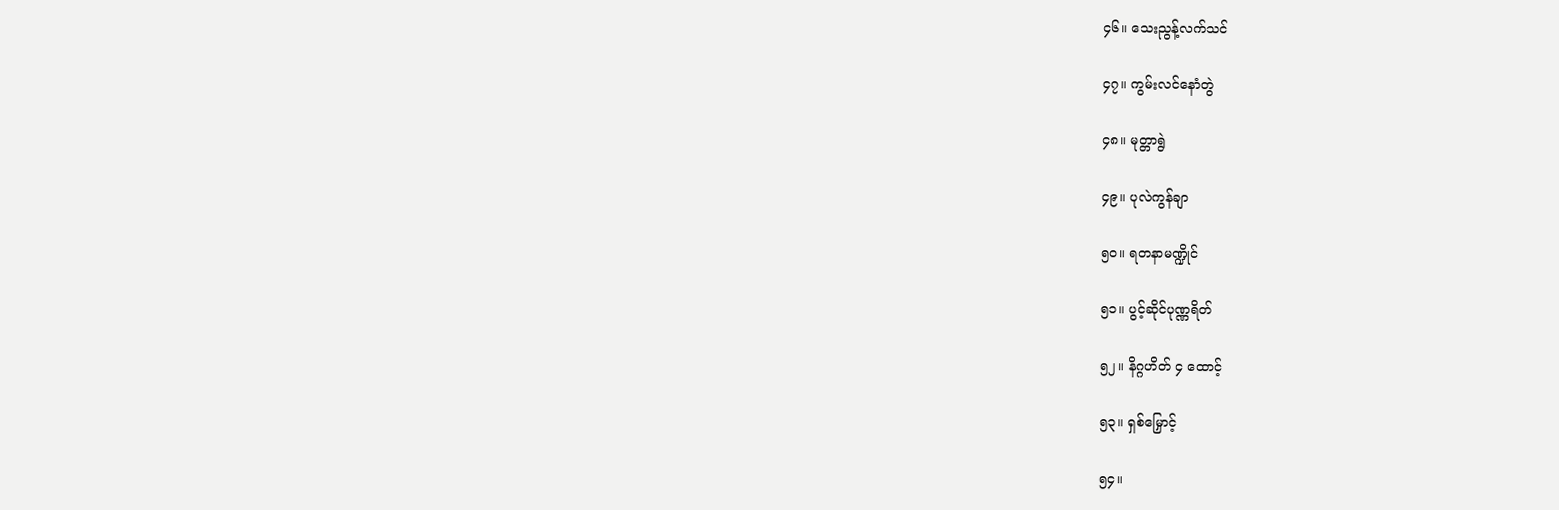၄၆။ သေးညွန့်လက်သင်

၄၇။ ကွမ်းလင်နောံတွဲ

၄၈။ မုတ္တာရွဲ

၄၉။ ပုလဲကွန်ချာ

၅၀။ ရတနာမဏ္ဍိုင်

၅၁။ ပွင့်ဆိုင်ပုဏ္ဏရိတ်

၅၂။ နိဂ္ဂဟိတ် ၄ ထောင့်

၅၃။ ရှစ်မြှောင့်

၅၄။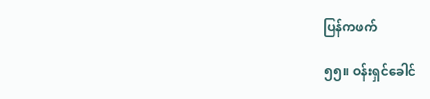ပြန်ကဖက်

၅၅။ ဝန်းရှင်ခေါင်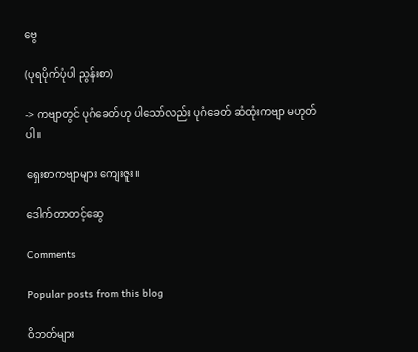ဗွေ

(ပုရပိုက်ပုံပါ ညွန်းစာ)

-> ကဗျာတွင် ပုဂံခေတ်ဟု ပါသော်လည်း ပုဂံခေတ် ဆံထုံးကဗျာ မဟုတ်ပါ။

ရှေးစာကဗျာများ ကျေးဇူး။

ဒေါက်တာတင့်ဆွေ

Comments

Popular posts from this blog

ဝိဘတ်များ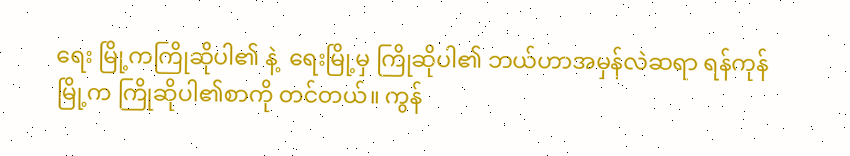ရေး မြို့ကကြိုဆိုပါ၏ နဲ့  ရေးမြို့မှ ကြိုဆိုပါ၏ ဘယ်ဟာအမှန်လဲဆရာ ရန်ကုန်မြို့က ကြိုဆိုပါ၏စာကို တင်တယ်။ ကွန်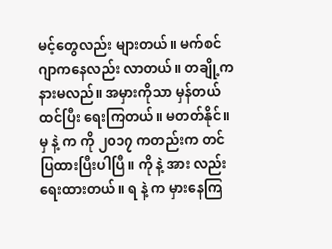မင့်တွေလည်း များတယ်။ မက်စင်ဂျာကနေလည်း လာတယ်။ တချို့က နားမလည်။ အမှားကိုသာ မှန်တယ်ထင်ပြီး ရေးကြတယ်။ မတတ်နိုင်။ မှ နဲ့ က ကို ၂၀၁၇ ကတည်းက တင်ပြထားပြီးပါပြီ။ ကို နဲ့ အား လည်းရေးထားတယ်။ ရ နဲ့ က မှားနေကြ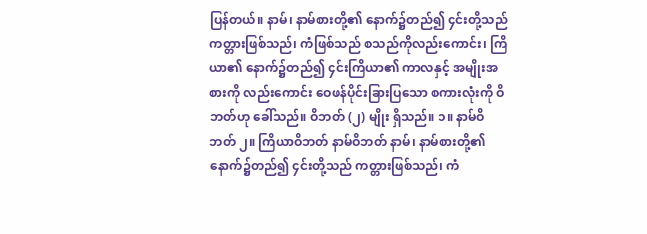ပြန်တယ်။ နာမ်၊ နာမ်စားတို့၏ နောက်၌တည်၍ ၄င်းတို့သည် ကတ္တားဖြစ်သည်၊ ကံဖြစ်သည် စသည်ကိုလည်းကောင်း၊ ကြိယာ၏ နောက်၌တည်၍ ၄င်းကြိယာ၏ ကာလနှင့် အမျိုးအစားကို လည်းကောင်း ဝေဖန်ပိုင်းခြားပြသော စကားလုံးကို ဝိဘတ်ဟု ခေါ်သည်။ ဝိဘတ် (၂) မျိုး ရှိသည်။ ၁။ နာမ်ဝိဘတ် ၂။ ကြိယာဝိဘတ် နာမ်ဝိဘတ် နာမ်၊ နာမ်စားတို့၏ နောက်၌တည်၍ ၄င်းတို့သည် ကတ္တားဖြစ်သည်၊ ကံ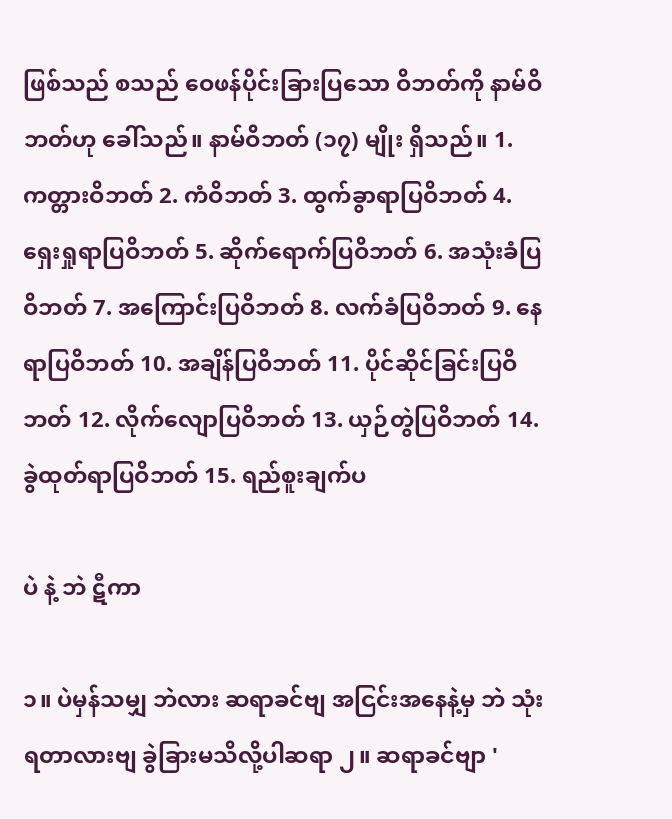ဖြစ်သည် စသည် ဝေဖန်ပိုင်းခြားပြသော ဝိဘတ်ကို နာမ်ဝိဘတ်ဟု ခေါ်သည်။ နာမ်ဝိဘတ် (၁၇) မျိုး ရှိသည်။ 1. ကတ္တားဝိဘတ် 2. ကံဝိဘတ် 3. ထွက်ခွာရာပြဝိဘတ် 4. ရှေးရှုရာပြဝိဘတ် 5. ဆိုက်ရောက်ပြဝိဘတ် 6. အသုံးခံပြဝိဘတ် 7. အကြောင်းပြဝိဘတ် 8. လက်ခံပြဝိဘတ် 9. နေရာပြဝိဘတ် 10. အချိန်ပြဝိဘတ် 11. ပိုင်ဆိုင်ခြင်းပြဝိဘတ် 12. လိုက်လျောပြဝိဘတ် 13. ယှဉ်တွဲပြဝိဘတ် 14. ခွဲထုတ်ရာပြဝိဘတ် 15. ရည်စူးချက်ပ

ပဲ နဲ့ ဘဲ ဋီကာ

၁။ ပဲမှန်သမျှ ဘဲလား ဆရာခင်ဗျ အငြင်းအနေနဲ့မှ ဘဲ သုံးရတာလားဗျ ခွဲခြားမသိလို့ပါဆရာ ၂။ ဆရာခင်ဗျာ '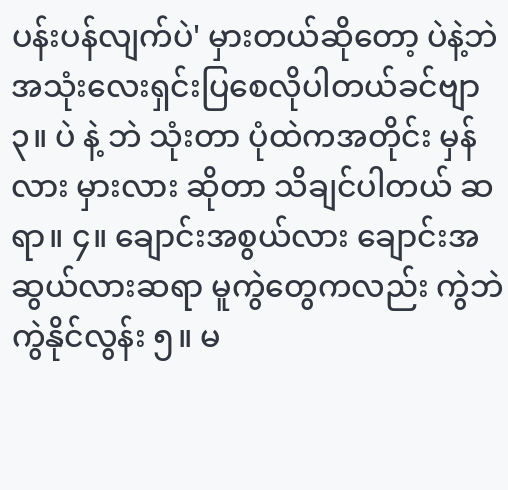ပန်းပန်လျက်ပဲ' မှားတယ်ဆိုတော့ ပဲနဲ့ဘဲ အသုံးလေးရှင်းပြစေလိုပါတယ်ခင်ဗျာ ၃။ ပဲ နဲ့ ဘဲ သုံးတာ ပုံထဲကအတိုင်း မှန်လား မှားလား ဆိုတာ သိချင်ပါတယ် ဆရာ။ ၄။ ချောင်းအစွယ်လား ချောင်းအဆွယ်လားဆရာ မူကွဲတွေကလည်း ကွဲဘဲကွဲနိုင်လွန်း ၅။ မ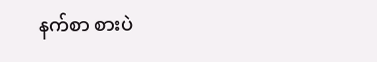နက်စာ စားပဲ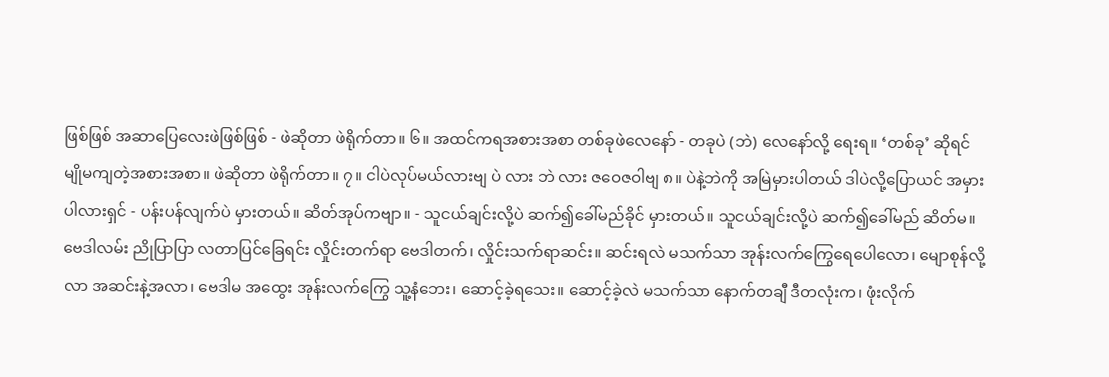ဖြစ်ဖြစ် အဆာပြေလေးဖဲဖြစ်ဖြစ် - ဖဲဆိုတာ ဖဲရိုက်တာ။ ၆။ အထင်ကရအစားအစာ တစ်ခုဖဲလေနော် - တခုပဲ (ဘဲ) လေနော်လို့ ရေးရ။ ‘တစ်ခု’ ဆိုရင် မျိုမကျတဲ့အစားအစာ။ ဖဲဆိုတာ ဖဲရိုက်တာ။ ၇။ ငါပဲလုပ်မယ်လားဗျ ပဲ လား ဘဲ လား ဇဝေဇဝါဗျ ၈။ ပဲနဲ့ဘဲကို အမြဲမှားပါတယ် ဒါပဲလို့ပြောယင် အမှားပါလားရှင် - ပန်းပန်လျက်ပဲ မှားတယ်။ ဆိတ်အုပ်ကဗျာ။ - သူငယ်ချင်းလို့ပဲ ဆက်၍ခေါ်မည်ခိုင် မှားတယ်။ သူငယ်ချင်းလို့ပဲ ဆက်၍ခေါ်မည် ဆိတ်မ။ ဗေဒါလမ်း ညိုပြာပြာ လတာပြင်ခြေရင်း လှိုင်းတက်ရာ ဗေဒါတက်၊ လှိုင်းသက်ရာဆင်း။ ဆင်းရလဲ မသက်သာ အုန်းလက်ကြွေရေပေါလော၊ မျောစုန်လို့လာ အဆင်းနဲ့အလာ၊ ဗေဒါမ အထွေး အုန်းလက်ကြွေ သူ့နံဘေး၊ ဆောင့်ခဲ့ရသေး။ ဆောင့်ခဲ့လဲ မသက်သာ နောက်တချီ ဒီတလုံးက၊ ဖုံးလိုက်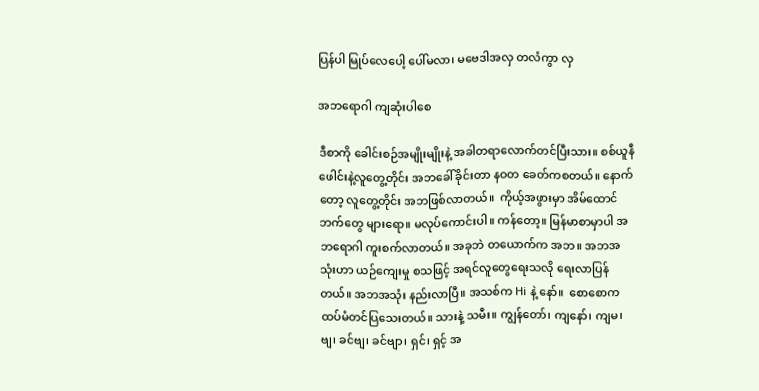ပြန်ပါ မြုပ်လေပေါ့ ပေါ်မလာ၊ မဗေဒါအလှ တလံကွာ လှ

အဘရောဂါ ကျဆုံးပါစေ

ဒီစာကို ခေါင်းစဉ်အမျိုးမျိုးနဲ့ အခါတရာလောက်တင်ပြီးသား။ စစ်ယူနီဖေါင်းနဲ့လူတွေ့တိုင်း အဘခေါ်ခိုင်းတာ နဝတ ခေတ်ကစတယ်။ နောက်တော့ လူတွေ့တိုင်း အဘဖြစ်လာတယ်။  ကိုယ့်အဖွားမှာ အိမ်ထောင်ဘက်တွေ များရော။ မလုပ်ကောင်းပါ။ ကန်တော့။ မြန်မာစာမှာပါ အဘရောဂါ ကူးစက်လာတယ်။ အခုဘဲ တယောက်က အဘ။ အဘအသုံးဟာ ယဉ်ကျေးမှု စသဖြင့် အရင်လူတွေရေးသလို ရေးလာပြန်တယ်။ အဘအသုံး နည်းလာပြီ။ အသစ်က Hi နဲ့ နော်။  စောစောက ထပ်မံတင်ပြသေးတယ်။ သားနဲ့ သမီး။ ကျွန်တော်၊ ကျနော်၊ ကျမ၊ ဗျ၊ ခင်ဗျ၊ ခင်ဗျာ၊ ရှင်၊ ရှင့် အ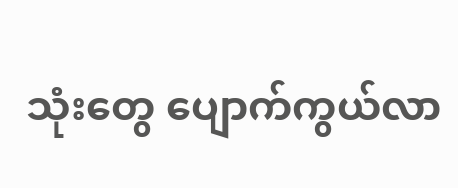သုံးတွေ ပျောက်ကွယ်လာ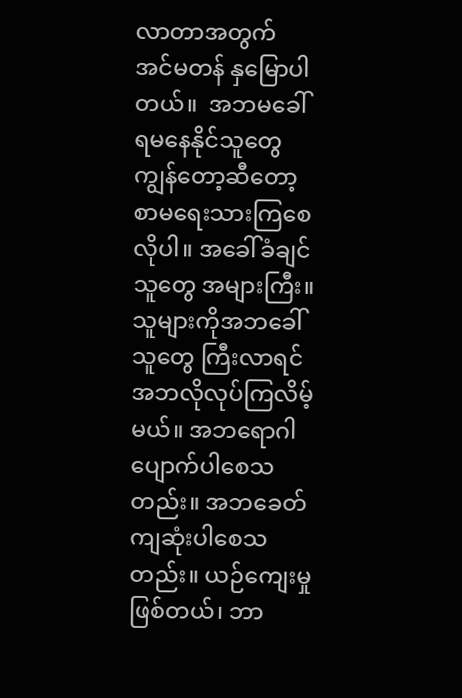လာတာအတွက် အင်မတန် နှမြောပါတယ်။  အဘမခေါ်ရမနေနိုင်သူတွေ ကျွန်တော့ဆီတော့ စာမရေးသားကြစေလိုပါ။ အခေါ်ခံချင်သူတွေ အများကြီး။  သူများကိုအဘခေါ်သူတွေ ကြီးလာရင် အဘလိုလုပ်ကြလိမ့်မယ်။ အဘရောဂါ ပျောက်ပါစေသတည်း။ အဘခေတ် ကျဆုံးပါစေသတည်း။ ယဉ်ကျေးမှုဖြစ်တယ်၊ ဘာ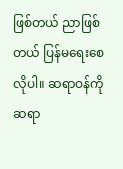ဖြစ်တယ် ညာဖြစ်တယ် ပြန်မရေးစေလိုပါ။ ဆရာဝန်ကို ဆရာ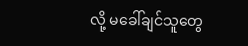လို့ မခေါ်ချင်သူတွေ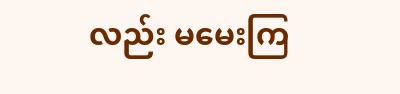လည်း မမေးကြ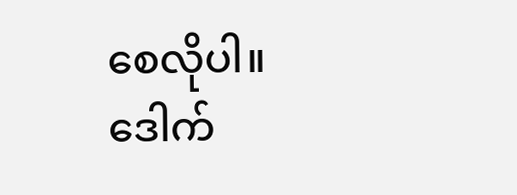စေလိုပါ။ ဒေါက်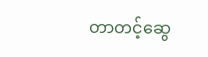တာတင့်ဆွေ